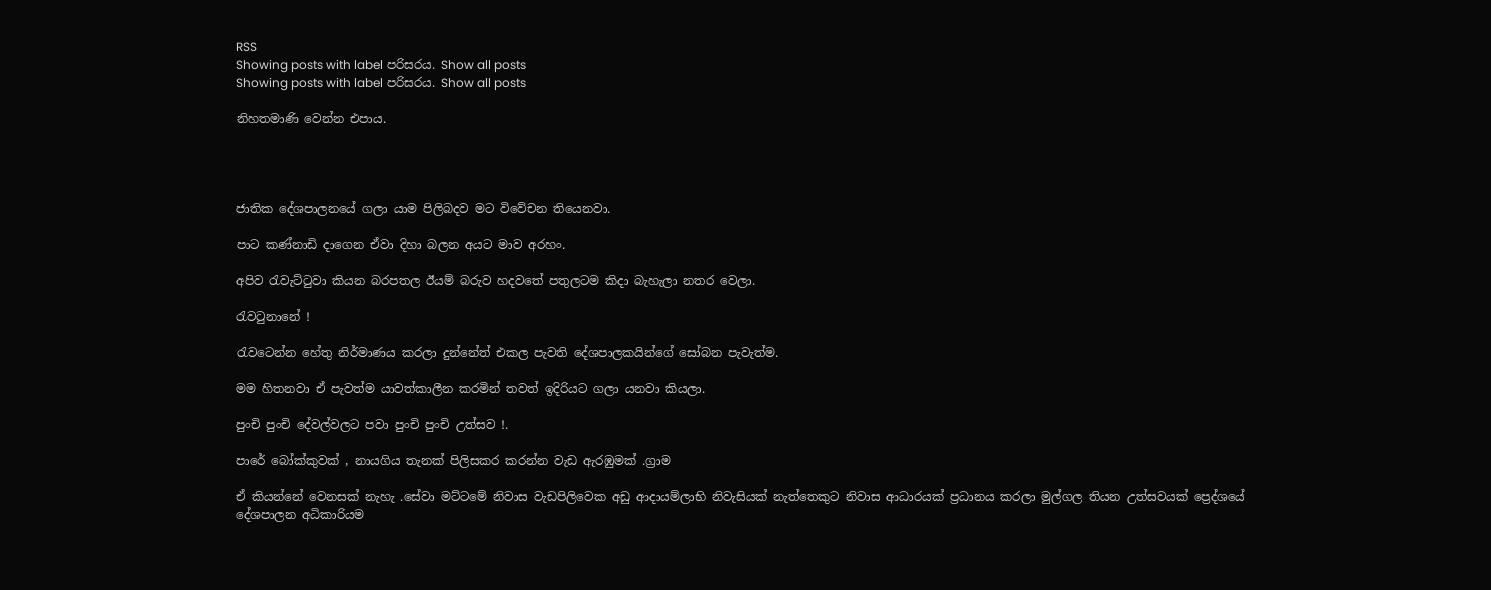RSS
Showing posts with label පරිසරය. Show all posts
Showing posts with label පරිසරය. Show all posts

නිහතමාණි වෙන්න එපාය.




ජාතික දේශපාලනයේ ගලා යාම පිලිබදව මට විවේචන තියෙනවා.

පාට කණ්නාඩි දාගෙන ඒවා දිහා බලන අයට මාව අරහං.

අපිව රැවැට්ටුවා කියන බරපතල ඊයම් බරුව හදවතේ පතුලටම කිදා බැහැලා නතර වෙලා.

රැවටුනානේ !

රැවටෙන්න හේතු නිර්මාණය කරලා දුන්නේත් එකල පැවති දේශපාලකයින්ගේ සෝබන පැවැත්ම.

මම හිතනවා ඒ පැවත්ම යාවත්කාලීන කරමින් තවත් ඉදිරියට ගලා යනවා කියලා.

පුංචි පුංචි දේවල්වලට පවා පුංචි පුංචි උත්සව !.

පාරේ බෝක්කුවක් , නායගිය තැනක් පිලිසකර කරන්න වැඩ ඇරඹුමක් .ග්‍රාම

ඒ කියන්නේ වෙනසක් නැහැ .සේවා මට්ටමේ නිවාස වැඩපිලිවෙක අඩු ආදායම්ලාභි නිවැසියක් නැත්තෙකුට නිවාස ආධාරයක් ප්‍රධානය කරලා මුල්ගල තියන උත්සවයක් ප්‍රෙද්ශයේ දේශපාලන අධිකාරියම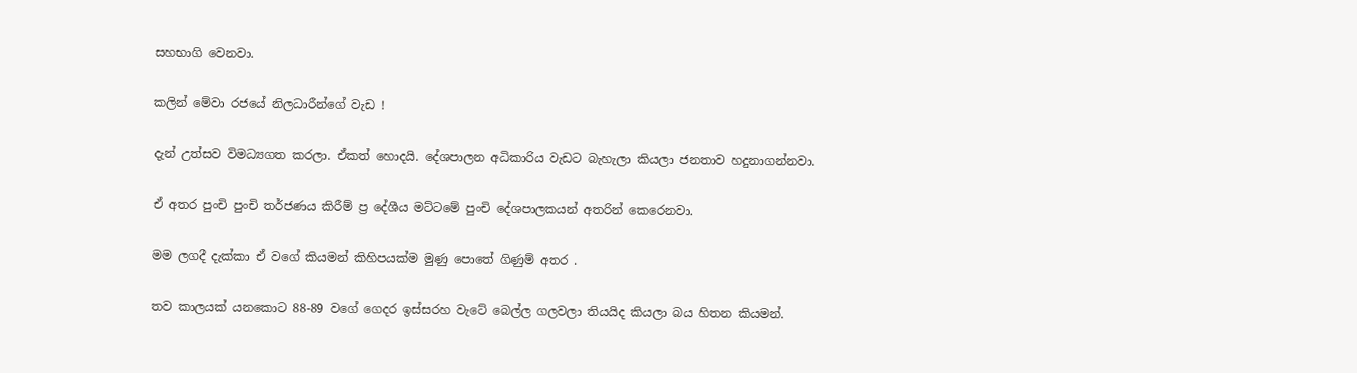සහභාගි වෙනවා.

කලින් මේවා රජයේ නිලධාරීන්ගේ වැඩ !

දැන් උත්සව විමධ්‍යගත කරලා. ඒකත් හොදයි. දේශපාලන අධිකාරිය වැඩට බැහැලා කියලා ජනතාව හදුනාගන්නවා.

ඒ අතර පුංචි පුංචි තර්ජණය කිරීම් ප්‍ර දේශීය මට්ටමේ පුංචි දේශපාලකයන් අතරින් කෙරෙනවා.

මම ලගදී දැක්කා ඒ වගේ කියමන් කිහිපයක්ම මුණු පොතේ ගිණුම් අතර .

තව කාලයක් යනකොට 88-89 වගේ ගෙදර ඉස්සරහ වැටේ බෙල්ල ගලවලා තියයිද කියලා බය හිතන කියමන්.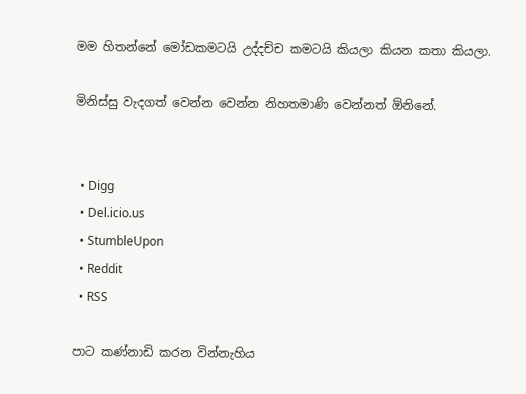මම හිතන්නේ මෝඩකමටයි උද්දච්ච කමටයි කියලා කියන කතා කියලා.

මිනිස්සු වැදගත් වෙන්න වෙන්න නිහතමාණි වෙන්නත් ඕනිනේ.


  • Digg
  • Del.icio.us
  • StumbleUpon
  • Reddit
  • RSS

පාට කණ්නාඩි කරන වින්නැහිය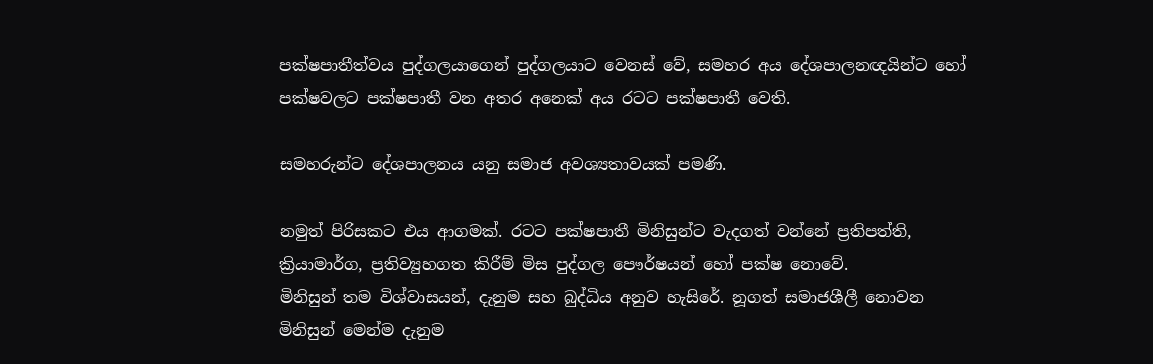පක්ෂපාතීත්වය පුද්ගලයාගෙන් පුද්ගලයාට වෙනස් වේ, සමහර අය දේශපාලනඥයින්ට හෝ පක්ෂවලට පක්ෂපාතී වන අතර අනෙක් අය රටට පක්ෂපාතී වෙති.

සමහරුන්ට දේශපාලනය යනු සමාජ අවශ්‍යතාවයක් පමණි.

නමුත් පිරිසකට එය ආගමක්. රටට පක්ෂපාතී මිනිසුන්ට වැදගත් වන්නේ ප්‍රතිපත්ති, ක්‍රියාමාර්ග, ප්‍රතිව්‍යුහගත කිරීම් මිස පුද්ගල පෞර්ෂයන් හෝ පක්ෂ නොවේ.
මිනිසුන් තම විශ්වාසයන්, දැනුම සහ බුද්ධිය අනුව හැසිරේ. නූගත් සමාජශීලී නොවන මිනිසුන් මෙන්ම දැනුම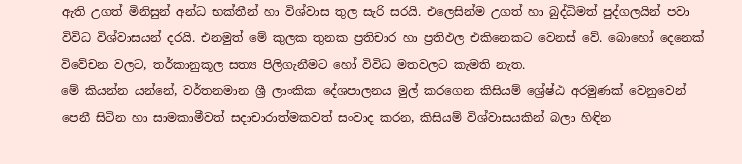ඇති උගත් මිනිසුන් අන්ධ භක්තීන් හා විශ්වාස තුල සැරි සරයි. එලෙසින්ම උගත් හා බුද්ධිමත් පුද්ගලයින් පවා විවිධ විශ්වාසයන් දරයි. එනමුත් මේ කුලක තුනක ප්‍රතිචාර හා ප්‍රතිඵල එකිනෙකට වෙනස් වේ. බොහෝ දෙනෙක් විවේචන වලට, තර්කානුකූල සත්‍ය පිලිගැනීමට හෝ විවිධ මතවලට කැමති නැත.
මේ කියන්න යන්නේ, වර්තනමාන ශ්‍රී ලාංකික දේශපාලනය මුල් කරගෙන කිසියම් ශ්‍රේෂ්ඨ අරමුණක් වෙනුවෙන් පෙනී සිටින හා සාමකාමීවත් සදාචාරාත්මකවත් සංවාද කරන, කිසියම් විශ්වාසයකින් බලා හිඳින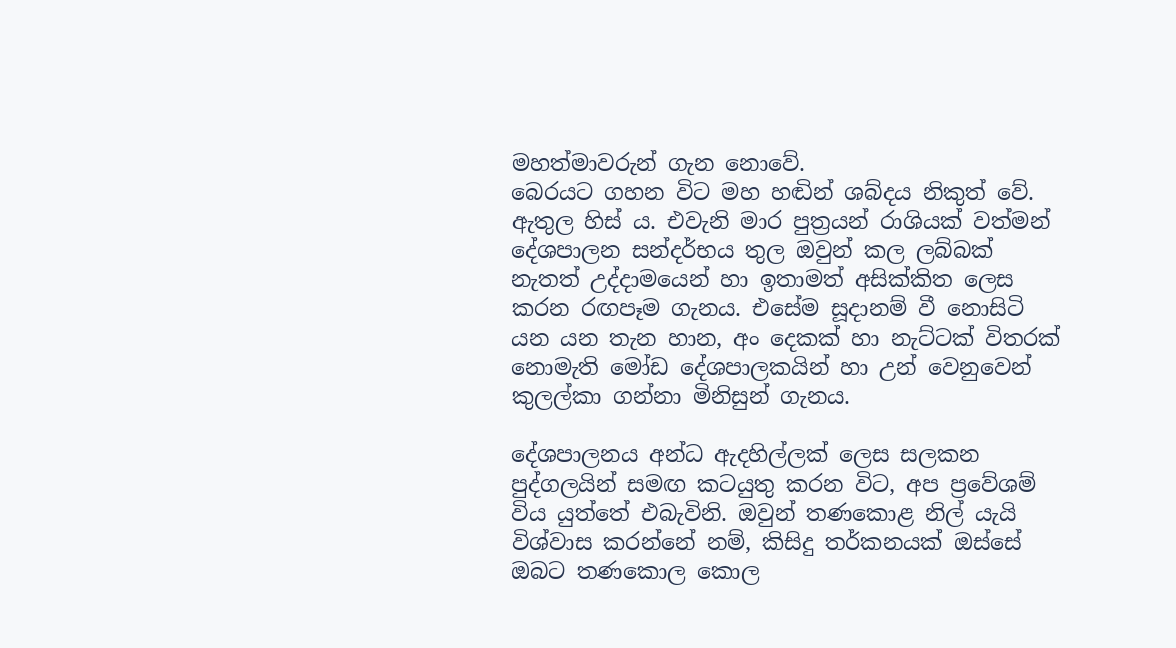මහත්මාවරුන් ගැන නොවේ.
බෙරයට ගහන විට මහ හඬින් ශබ්දය නිකුත් වේ. ඇතුල හිස්‍ ය. එවැනි මාර පුත්‍රයන් රාශියක් වත්මන් දේශපාලන සන්දර්භය තුල ඔවුන් කල ලබ්බක් නැතත් උද්දාමයෙන් හා ඉතාමත් අසික්කිත ලෙස කරන රඟපෑම ගැනය. එසේම සූදානම් වී නොසිටි යන යන තැන හාන, අං දෙකක් හා නැට්ටක් විතරක් නොමැති මෝඩ දේශපාලකයින් හා උන් වෙනුවෙන් කුලල්කා ගන්නා මිනිසුන් ගැනය.

දේශපාලනය අන්ධ ඇදහිල්ලක් ලෙස සලකන පුද්ගලයින් සමඟ කටයුතු කරන විට, අප ප්‍රවේශම් විය යුත්තේ එබැවිනි. ඔවුන් තණකොළ නිල් යැයි විශ්වාස කරන්නේ නම්, කිසිදු තර්කනයක් ඔස්සේ ඔබට තණකොල කොල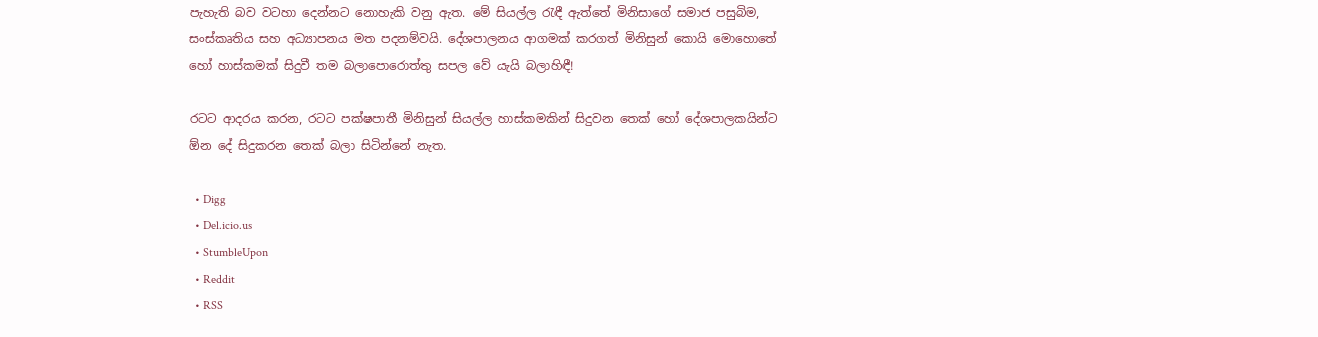පැහැති බව වටහා දෙන්නට නොහැකි වනු ඇත. මේ සියල්ල රැඳී ඇත්තේ මිනිසාගේ සමාජ පසුබිම, සංස්කෘතිය සහ අධ්‍යාපනය මත පදනම්වයි. දේශපාලනය ආගමක් කරගත් මිනිසුන් කොයි මොහොතේ හෝ හාස්කමක් සිදුවී තම බලාපොරොත්තු සපල වේ යැයි බලාහිඳී!

රටට ආදරය කරන, රටට පක්ෂපාතී මිනිසුන් සියල්ල හාස්කමකින් සිදුවන තෙක් හෝ දේශපාලකයින්ට ඕන දේ සිදුකරන තෙක් බලා සිටින්නේ නැත.

  • Digg
  • Del.icio.us
  • StumbleUpon
  • Reddit
  • RSS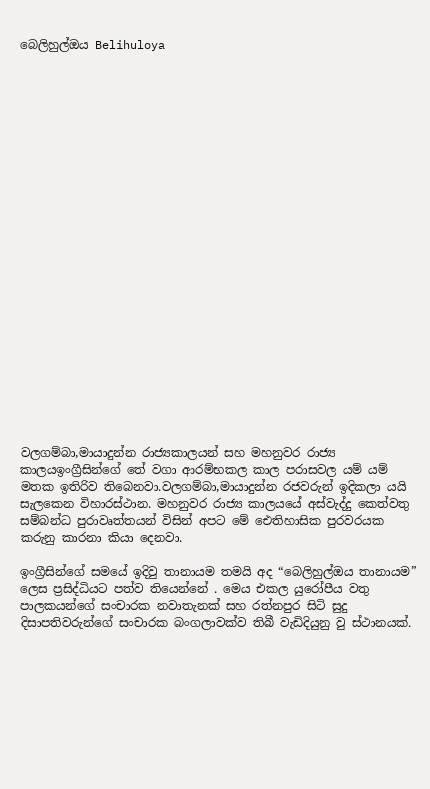බෙලිහුල්ඔය Belihuloya























වලගම්බා,මායාදුන්න රාජ්‍යකාලයන් සහ මහනුවර රාජ්‍ය කාලයඉංග්‍රීසින්ගේ තේ වගා ආරම්භකල කාල පරාසවල යම් යම් මතක ඉතිරිව තිබෙනවා.වලගම්බා,මායාදුන්න රජවරුන් ඉදිකලා යයි සැලකෙන විහාරස්ථාන. මහනුවර රාජ්‍ය කාලයයේ අස්වැද්දු කෙත්වතු සම්බන්ධ පුරාවෘත්තයන් විසින් අපට මේ ‍‍ඓතිහාසික පුරවරයක කරුනු කාරනා කියා දෙනවා.

ඉංග්‍රීසින්ගේ සමයේ ඉදිවු තානායම තමයි අද “බෙලිහුල්ඔය තානායම” ලෙස ප්‍රසිද්ධියට පත්ව තියෙන්නේ . මෙය එකල යුරෝපීය වතු පාලකයන්ගේ සංචාරක නවාතැනක් සහ රත්නපුර සිටි සුදු දිසාපතිවරුන්ගේ සංචාරක බංගලාවක්ව තිබී වැඩිදියුනු වු ස්ථානයක්.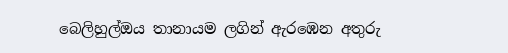බෙලිහුල්ඔය තානායම ලගින් ඇරඹෙන අතුරු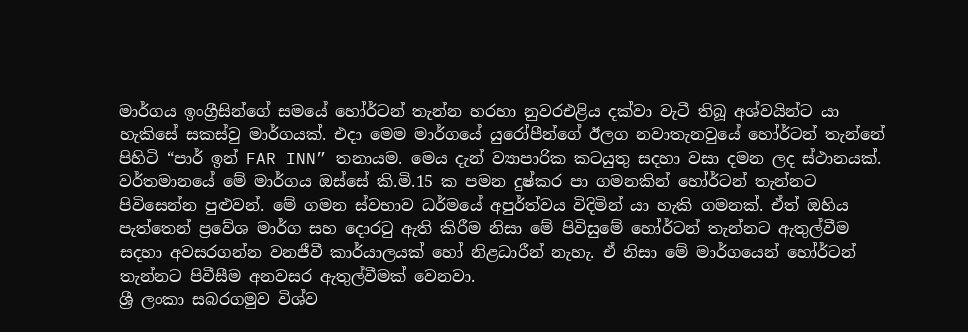මාර්ගය ඉංග්‍රීසින්ගේ සමයේ හෝර්ටන් තැන්න හරහා නුවරඑළිය දක්වා වැටී තිබූ අශ්වයින්ට යා හැකිසේ සකස්වු මාර්ගයක්. එදා මෙම මාර්ගයේ යුරෝපීන්ගේ ඊලග නවාතැනවුයේ හෝර්ටන් තැන්නේ පිහිටි “පාර් ඉන් FAR INN” තනායම. මෙය දැන් ව්‍යාපාරික කටයුතු සදහා වසා දමන ලද ස්ථානයක්.
වර්තමානයේ මේ මාර්ගය ඔස්සේ කි.මි.15 ක පමන දුෂ්කර පා ගමනකින් හෝර්ටන් තැන්නට පිවිසෙන්න පුළුවන්. මේ ගමන ස්වභාව ධර්මයේ අපුර්ත්වය විදිමින් යා හැකි ගමනක්. ඒත් ඔහිය පැත්තෙන් ප්‍රවේශ මාර්ග සහ දොරටු ඇති කිරීම නිසා මේ පිවිසුමේ හෝර්ටන් තැන්නට ඇතුල්වීම සදහා අවසරගන්න වනජීවී කාර්යාලයක් හෝ නිළධාරීන් නැහැ. ඒ නිසා මේ මාර්ගයෙන් හෝර්ටන් තැන්නට පිවීසීම අනවසර ඇතුල්වීමක් වෙනවා.
ශ්‍රී ලංකා සබරගමුව විශ්ව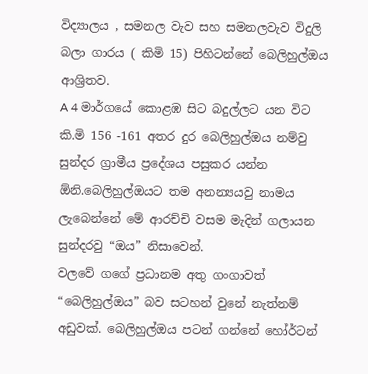විද්‍යාලය , සමනල වැව සහ සමනලවැව විදුලි බලා ගාරය ( කිමි 15) පිහිටන්නේ බෙලිහුල්ඔය ආශ්‍රිතව.
A 4 මාර්ගයේ කොළඹ සිට බදුල්ලට යන විට කි.මි 156 -161 අතර දුර බෙලිහුල්ඔය නම්වු සුන්දර ග්‍රාමීය ප්‍රදේශය පසුකර යන්න ඕනි.බෙලිහුල්ඔයට තම අනන්‍යයවු නාමය ලැබෙන්නේ මේ ආරච්චි වසම මැදින් ගලායන සුන්දරවු “ඔය” නිසාවෙන්.
වලවේ ගගේ ප්‍රධානම අතු ගංගාවත් “බෙලිහුල්ඔය” බව සටහන් වුනේ නැත්නම් අඩුවක්. බෙලිහුල්ඔය පටන් ගන්නේ හෝර්ටන්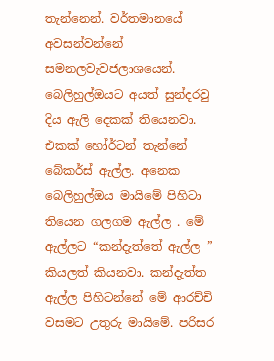තැන්නෙන්. වර්තමානයේ අවසන්වන්නේ සමනලවැවජලාශයෙන්.
බෙලිහුල්ඔයට අයත් සුන්දරවු දිය ඇලි දෙකක් තියෙනවා. එකක් හෝර්ටන් තැන්නේ බේකර්ස් ඇල්ල. අනෙක බෙලිහුල්ඔය මායිමේ පිහිටා තියෙන ගලගම ඇල්ල . මේ ඇල්ලට “කන්දැත්තේ ඇල්ල ” කියලත් කියනවා. කන්දැත්ත ඇල්ල පිහිටන්නේ මේ ආරච්චි වසමට උතුරු මායිමේ. පරිසර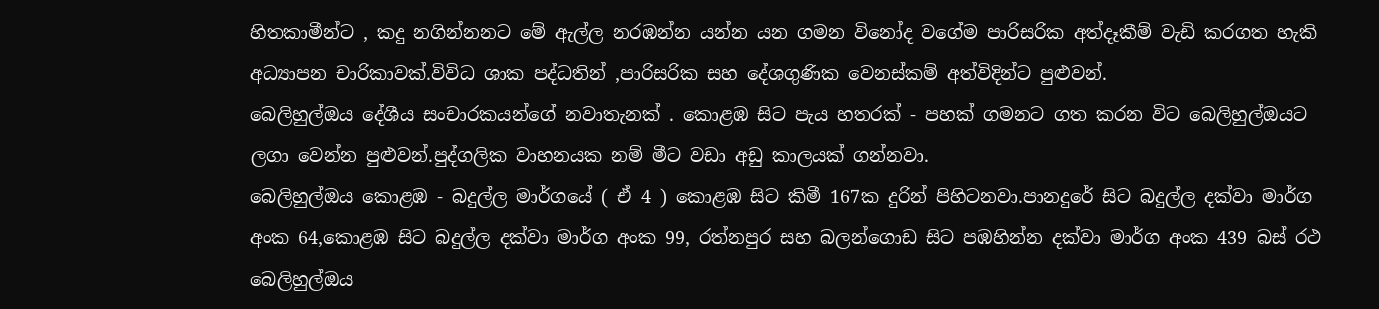හිතකාමීන්ට , කදු නගින්නනට මේ ඇල්ල නරඹන්න යන්න යන ගමන විනෝද වගේම පාරිසරික අත්දෑකීම් වැඩි කරගත හැකි අධ්‍යාපන චාරිකාවක්.විවිධ ශාක පද්ධතින් ,පාරිසරික සහ දේශගුණික වෙනස්කම් අත්විදින්ට පුළුවන්.
බෙලිහුල්ඔය දේශීය සංචාරකයන්ගේ නවාතැනක් . කොළඹ සිට පැය හතරක් - පහක් ගමනට ගත කරන විට බෙලිහුල්ඔයට ලගා වෙන්න පුළුවන්.පුද්ගලික වාහනයක නම් මීට වඩා අඩු කාලයක් ගන්නවා.
බෙලිහුල්ඔය කොළඹ - බදුල්ල මාර්ගයේ ( ඒ 4 ) කොළඹ සිට කිමී 167ක දුරින් පිහිටනවා.පානදුරේ සිට බදුල්ල දක්වා මාර්ග අංක 64,කොළඹ සිට බදුල්ල දක්වා මාර්ග අංක 99, රත්නපුර සහ බලන්ගොඩ සිට පඹහින්න දක්වා මාර්ග අංක 439 බස් රථ බෙලිහුල්ඔය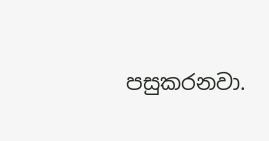පසුකරනවා.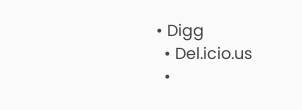• Digg
  • Del.icio.us
  •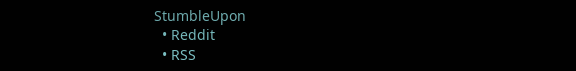StumbleUpon
  • Reddit
  • RSS